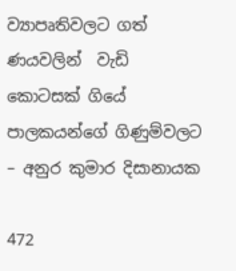ව්‍යාපෘතිවලට ගත් ණයවලින්  වැඩි කොටසක් ගියේ  පාලකයන්ගේ ගිණුම්වලට – අනුර කුමාර දිසානායක

472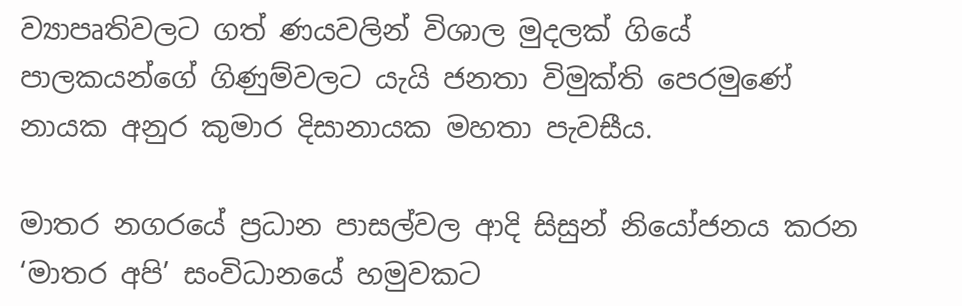ව්‍යාපෘතිවලට ගත් ණයවලින් විශාල මුදලක් ගියේ පාලකයන්ගේ ගිණුම්වලට යැයි ජනතා විමුක්ති පෙරමුණේ නායක අනුර කුමාර දිසානායක මහතා පැවසීය.

මාතර නගරයේ ප්‍රධාන පාසල්වල ආදි සිසුන් නියෝජනය කරන ‘මාතර අපි’ සංවිධානයේ හමුවකට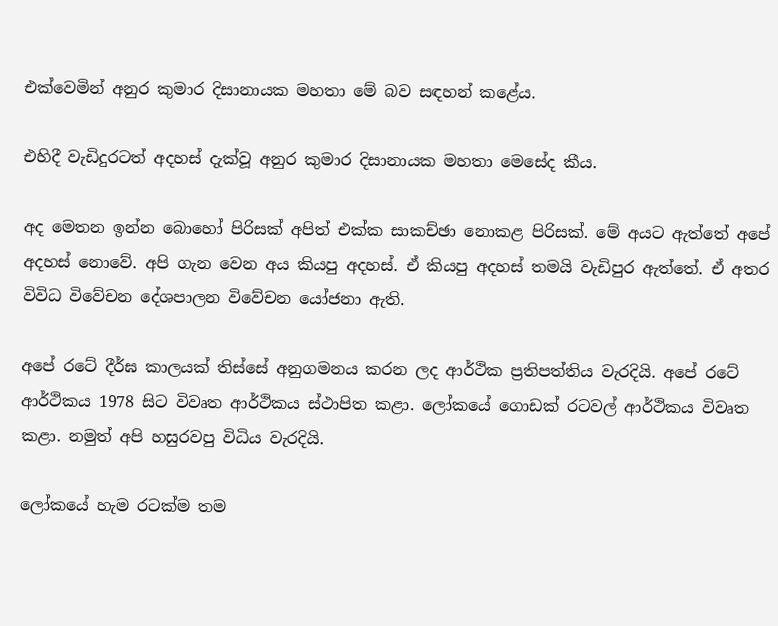එක්වෙමින් අනුර කුමාර දිසානායක මහතා මේ බව සඳහන් කළේය.

එහිදී වැඩිදුරටත් අදහස් දැක්වූ අනුර කුමාර දිසානායක මහතා මෙසේද කීය.

අද මෙතන ඉන්න බොහෝ පිරිසක් අපිත් එක්ක සාකච්ඡා නොකළ පිරිසක්. මේ අයට ඇත්තේ අපේ අදහස් නොවේ. අපි ගැන වෙන අය කියපු අදහස්. ඒ කියපු අදහස් තමයි වැඩිපුර ඇත්තේ. ඒ අතර විවිධ විවේචන දේශපාලන විවේචන යෝජනා ඇති.

අපේ රටේ දීර්ඝ කාලයක් තිස්සේ අනුගමනය කරන ලද ආර්ථික ප්‍රතිපත්තිය වැරදියි. අපේ රටේ ආර්ථිකය 1978 සිට විවෘත ආර්ථිකය ස්ථාපිත කළා. ලෝකයේ ගොඩක් රටවල් ආර්ථිකය විවෘත කළා. නමුත් අපි හසුරවපු විධිය වැරදියි.

ලෝකයේ හැම රටක්ම තම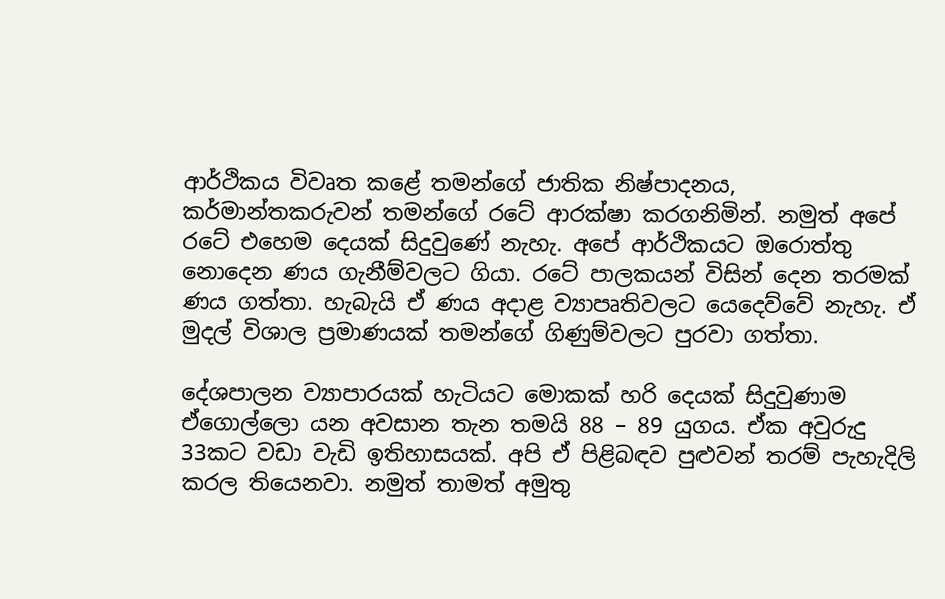ආර්ථිකය විවෘත කළේ තමන්ගේ ජාතික නිෂ්පාදනය, කර්මාන්තකරුවන් තමන්ගේ රටේ ආරක්ෂා කරගනිමින්. නමුත් අපේ රටේ එහෙම දෙයක් සිදුවුණේ නැහැ. අපේ ආර්ථිකයට ඔරොත්තු නොදෙන ණය ගැනීම්වලට ගියා. රටේ පාලකයන් විසින් දෙන තරමක් ණය ගත්තා. හැබැයි ඒ ණය අදාළ ව්‍යාපෘතිවලට යෙදෙව්වේ නැහැ. ඒ මුදල් විශාල ප්‍රමාණයක් තමන්ගේ ගිණුම්වලට පුරවා ගත්තා.

දේශපාලන ව්‍යාපාරයක් හැටියට මොකක් හරි දෙයක් සිදුවුණාම ඒගොල්ලො යන අවසාන තැන තමයි 88 – 89 යුගය. ඒක අවුරුදු 33කට වඩා වැඩි ඉතිහාසයක්. අපි ඒ පිළිබඳව පුළුවන් තරම් පැහැදිලි කරල තියෙනවා. නමුත් තාමත් අමුතු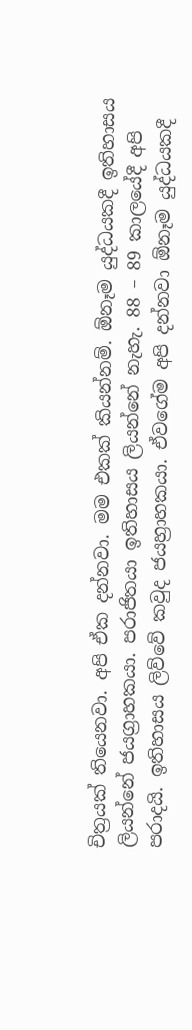චිත්‍රයක් තියෙනවා. අපි ඒක දන්නවා. මම එකක් කියන්නම්. ඕනෑම යුද්ධයකදී ඉතිහාසය ලියන්නේ ජයග්‍රාහකයා. පරාජිතයා ඉතිහාසය ලියන්නේ නැහැ. 88 – 89 කාලයේදී අපි පරාදයි. ඉතිහාසය ලිව්වේ කවුද ජයහ්‍රාහකයා. ඒවගේම අපි දන්නවා ඕනෑම යුද්ධයකදී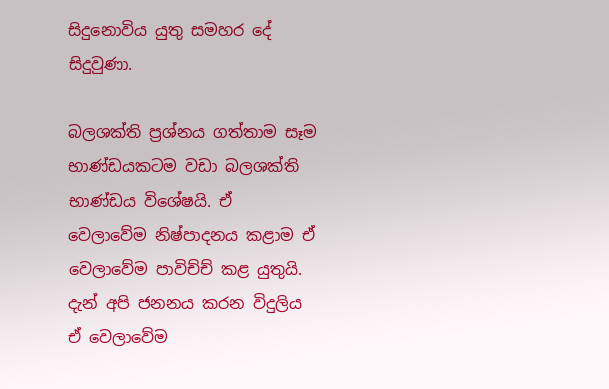සිදුනොවිය යුතු සමහර දේ සිදුවුණා.

බලශක්ති ප්‍රශ්නය ගත්තාම සෑම භාණ්ඩයකටම වඩා බලශක්ති භාණ්ඩය විශේෂයි. ඒ වෙලාවේම නිෂ්පාදනය කළාම ඒ වෙලාවේම පාවිච්ච් කළ යුතුයි. දැන් අපි ජනනය කරන විදුලිය ඒ වෙලාවේම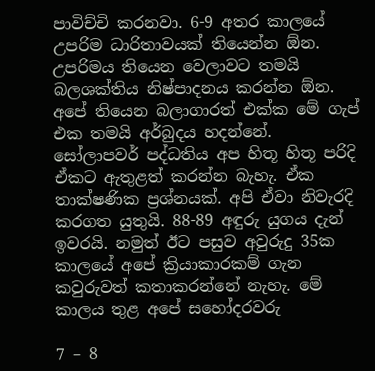පාවිච්චි කරනවා. 6-9 අතර කාලයේ උපරිම ධාරිතාවයක් තියෙන්න ඕන. උපරිමය තියෙන වෙලාවට තමයි බලශක්තිය නිෂ්පාදනය කරන්න ඕන. අපේ තියෙන බලාගාරත් එක්ක මේ ගැප් එක තමයි අර්බුදය හදන්නේ. සෝලාපවර් පද්ධතිය අප හිතූ හිතූ පරිදි ඒකට ඇතුළත් කරන්න බැහැ. ඒක තාක්ෂණික ප්‍රශ්නයක්. අපි ඒවා නිවැරදි කරගත යුතුයි. 88-89 අඳුරු යුගය දැන් ඉවරයි. නමුත් ඊට පසුව අවුරුදු 35ක කාලයේ අපේ ක්‍රියාකාරකම් ගැන කවුරුවත් කතාකරන්නේ නැහැ. මේ කාලය තුළ අපේ සහෝදරවරු

7 – 8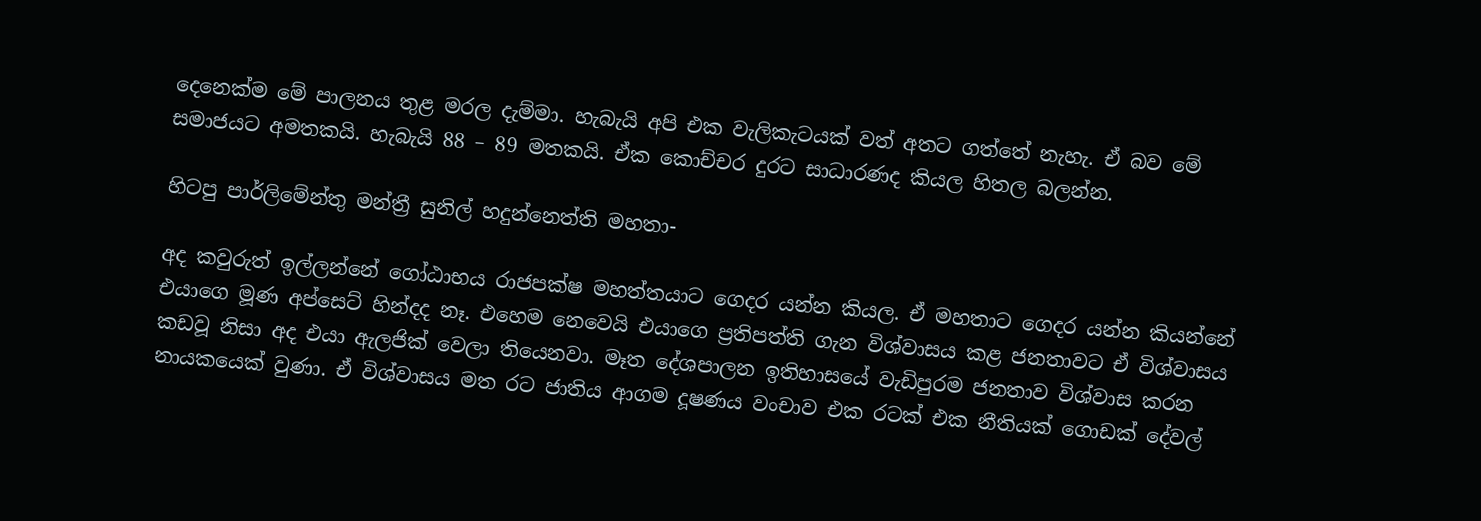දෙනෙක්ම මේ පාලනය තුළ මරල දැම්මා. හැබැයි අපි එක වැලිකැටයක් වත් අතට ගත්තේ නැහැ. ඒ බව මේ සමාජයට අමතකයි. හැබැයි 88 – 89 මතකයි. ඒක කොච්චර දුරට සාධාරණද කියල හිතල බලන්න.

හිටපු පාර්ලිමේන්තු මන්ත්‍රී සුනිල් හදුන්නෙත්ති මහතා-

අද කවුරුත් ඉල්ලන්නේ ගෝඨාභය රාජපක්ෂ මහත්තයාට ගෙදර යන්න කියල. ඒ මහතාට ගෙදර යන්න කියන්නේ එයාගෙ මූණ අප්සෙට් හින්දද නෑ. එහෙම නෙවෙයි එයාගෙ ප්‍රතිපත්ති ගැන විශ්වාසය කළ ජනතාවට ඒ විශ්වාසය කඩවූ නිසා අද එයා ඇලජික් වෙලා තියෙනවා. මෑත දේශපාලන ඉතිහාසයේ වැඩිපුරම ජනතාව විශ්වාස කරන නායකයෙක් වුණා. ඒ විශ්වාසය මත රට ජාතිය ආගම දූෂණය වංචාව එක රටක් එක නීතියක් ගොඩක් දේවල්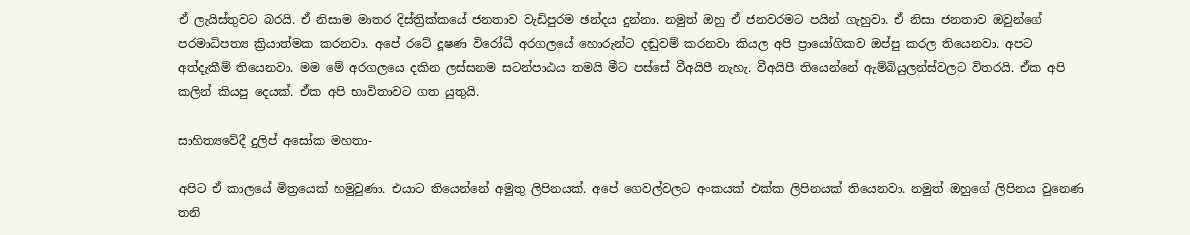ඒ ලැයිස්තුවට බරයි. ඒ නිසාම මාතර දිස්ත්‍රික්කයේ ජනතාව වැඩිපුරම ඡන්දය දුන්නා. නමුත් ඔහු ඒ ජනවරමට පයින් ගැහුවා. ඒ නිසා ජනතාව ඔවුන්ගේ පරමාධිපත්‍ය ක්‍රියාත්මක කරනවා. අපේ රටේ දූෂණ විරෝධී අරගලයේ හොරුන්ට දඬුවම් කරනවා කියල අපි ප්‍රායෝගිකව ඔප්පු කරල තියෙනවා. අපට අත්දැකීම් තියෙනවා. මම මේ අරගලයෙ දකින ලස්සනම සටන්පාඨය තමයි මීට පස්සේ වීඅයිපී නැහැ. වීඅයිපී තියෙන්නේ ඇම්බියුලන්ස්වලට විතරයි. ඒක අපි කලින් කියපු දෙයක්. ඒක අපි භාවිතාවට ගත යුතුයි.

සාහිත්‍යවේදී දුලිප් අසෝක මහතා-

අපිට ඒ කාලයේ මිත්‍රයෙක් හමුවුණා. එයාට තියෙන්නේ අමුතු ලිපිනයක්. අපේ ගෙවල්වලට අංකයක් එක්ක ලිපිනයක් තියෙනවා. නමුත් ඔහුගේ ලිපිනය වුනෙණ තනි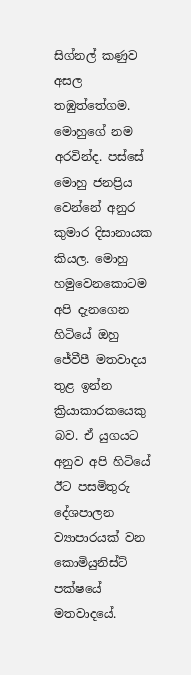සිග්නල් කණුව අසල තඹුත්තේගම. මොහුගේ නම අරවින්ද. පස්සේ මොහු ජනප්‍රිය වෙන්නේ අනුර කුමාර දිසානායක කියල. මොහු හමුවෙනකොටම අපි දැනගෙන හිටියේ ඔහු ජේවීපී මතවාදය තුළ ඉන්න ක්‍රියාකාරකයෙකු බව. ඒ යුගයට අනුව අපි හිටියේ ඊට පසමිතුරු දේශපාලන ව්‍යාපාරයක් වන කොමියුනිස්ට් පක්ෂයේ මතවාදයේ.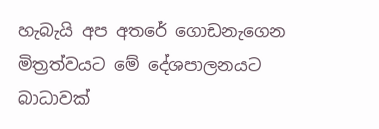හැබැයි අප අතරේ ගොඩනැගෙන මිත්‍රත්වයට මේ දේශපාලනයට බාධාවක්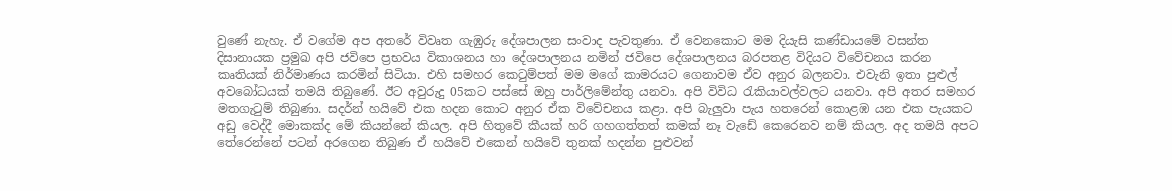වුණේ නැහැ. ඒ වගේම අප අතරේ විවෘත ගැඹුරු දේශපාලන සංවාද පැවතුණා. ඒ වෙනකොට මම දියැසි කණ්ඩායමේ වසන්ත දිසානායක ප්‍රමුඛ අපි ජවිපෙ ප්‍රභවය විකාශනය හා දේශපාලනය නමින් ජවිපෙ දේශපාලනය බරපතළ විදියට විවේචනය කරන කෘතියක් නිර්මාණය කරමින් සිටියා. එහි සමහර කෙටුම්පත් මම මගේ කාමරයට ගෙනාවම ඒව අනුර බලනවා. එවැනි ඉතා පුළුල් අවබෝධයක් තමයි තිබුණේ. ඊට අවුරුදු 05කට පස්සේ ඔහු පාර්ලිමේන්තු යනවා. අපි විවිධ රැකියාවල්වලට යනවා. අපි අතර සමහර මතගැටුම් තිබුණා. සදර්න් හයිවේ එක හදන කොට අනුර ඒක විවේචනය කළා. අපි බැලුවා පැය හතරෙන් කොළඹ යන එක පැයකට අඩු වෙද්දී මොකක්ද මේ කියන්නේ කියල. අපි හිතුවේ කීයක් හරි ගහගත්තත් කමක් නෑ වැඩේ කෙරෙනව නම් කියල. අද තමයි අපට තේරෙන්නේ පටන් අරගෙන තිබුණ ඒ හයිවේ එකෙන් හයිවේ තුනක් හදන්න පුළුවන්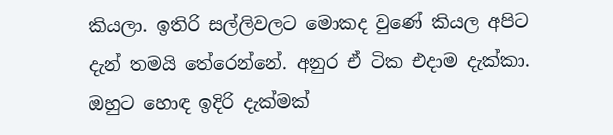කියලා. ඉතිරි සල්ලිවලට මොකද වුණේ කියල අපිට දැන් තමයි තේරෙන්නේ. අනුර ඒ ටික එදාම දැක්කා. ඔහුට හොඳ ඉදිරි දැක්මක්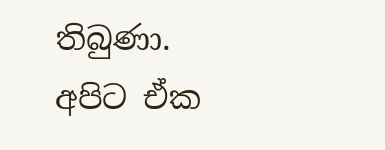තිබුණා. අපිට ඒක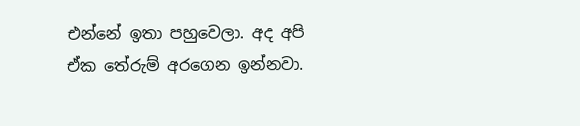එන්නේ ඉතා පහුවෙලා. අද අපි ඒක තේරුම් අරගෙන ඉන්නවා.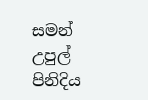සමන් උපුල් පිනිදිය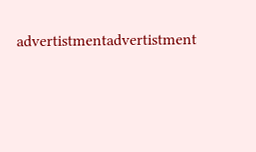advertistmentadvertistment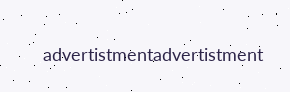advertistmentadvertistment